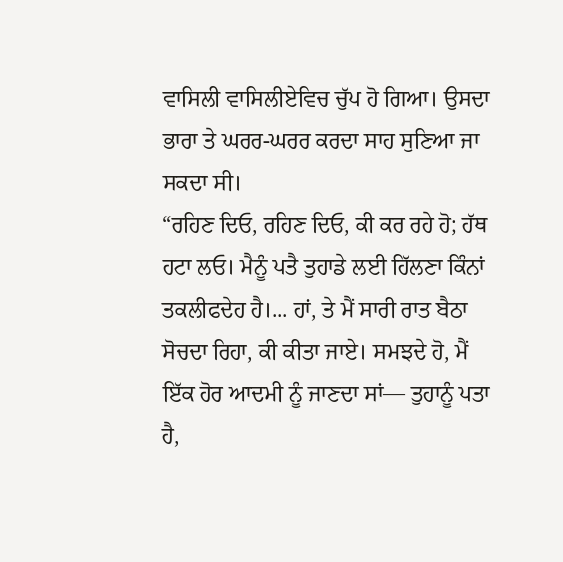ਵਾਸਿਲੀ ਵਾਸਿਲੀਏਵਿਚ ਚੁੱਪ ਹੋ ਗਿਆ। ਉਸਦਾ ਭਾਰਾ ਤੇ ਘਰਰ-ਘਰਰ ਕਰਦਾ ਸਾਹ ਸੁਣਿਆ ਜਾ ਸਕਦਾ ਸੀ।
“ਰਹਿਣ ਦਿਓ, ਰਹਿਣ ਦਿਓ, ਕੀ ਕਰ ਰਹੇ ਹੋ; ਹੱਥ ਹਟਾ ਲਓ। ਮੈਨੂੰ ਪਤੈ ਤੁਹਾਡੇ ਲਈ ਹਿੱਲਣਾ ਕਿੰਨਾਂ ਤਕਲੀਫਦੇਹ ਹੈ।... ਹਾਂ, ਤੇ ਮੈਂ ਸਾਰੀ ਰਾਤ ਬੈਠਾ ਸੋਚਦਾ ਰਿਹਾ, ਕੀ ਕੀਤਾ ਜਾਏ। ਸਮਝਦੇ ਹੋ, ਮੈਂ ਇੱਕ ਹੋਰ ਆਦਮੀ ਨੂੰ ਜਾਣਦਾ ਸਾਂ— ਤੁਹਾਨੂੰ ਪਤਾ ਹੈ,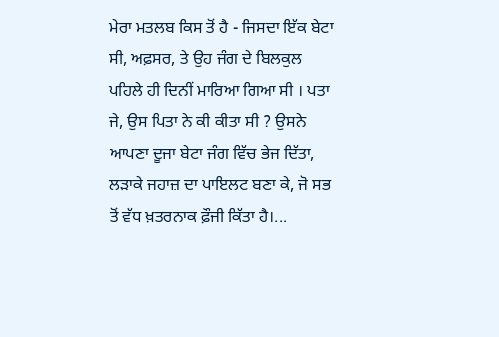ਮੇਰਾ ਮਤਲਬ ਕਿਸ ਤੋਂ ਹੈ - ਜਿਸਦਾ ਇੱਕ ਬੇਟਾ ਸੀ, ਅਫ਼ਸਰ, ਤੇ ਉਹ ਜੰਗ ਦੇ ਬਿਲਕੁਲ ਪਹਿਲੇ ਹੀ ਦਿਨੀਂ ਮਾਰਿਆ ਗਿਆ ਸੀ । ਪਤਾ ਜੇ, ਉਸ ਪਿਤਾ ਨੇ ਕੀ ਕੀਤਾ ਸੀ ? ਉਸਨੇ ਆਪਣਾ ਦੂਜਾ ਬੇਟਾ ਜੰਗ ਵਿੱਚ ਭੇਜ ਦਿੱਤਾ, ਲੜਾਕੇ ਜਹਾਜ਼ ਦਾ ਪਾਇਲਟ ਬਣਾ ਕੇ, ਜੋ ਸਭ ਤੋਂ ਵੱਧ ਖ਼ਤਰਨਾਕ ਫ਼ੌਜੀ ਕਿੱਤਾ ਹੈ।...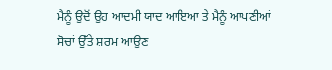ਮੈਨੂੰ ਉਦੋਂ ਉਹ ਆਦਮੀ ਯਾਦ ਆਇਆ ਤੇ ਮੈਨੂੰ ਆਪਣੀਆਂ ਸੋਚਾਂ ਉੱਤੇ ਸ਼ਰਮ ਆਉਣ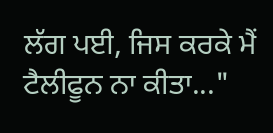ਲੱਗ ਪਈ, ਜਿਸ ਕਰਕੇ ਮੈਂ ਟੈਲੀਫੂਨ ਨਾ ਕੀਤਾ..."